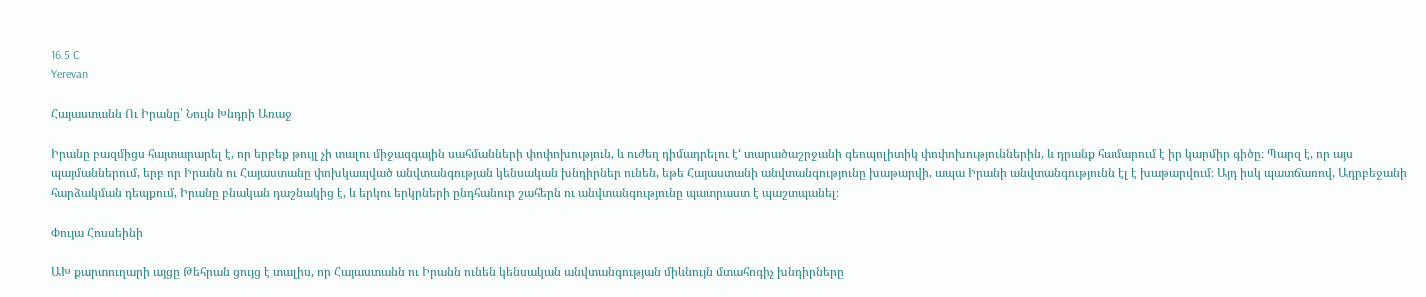16.5 C
Yerevan

Հայաստանն Ու Իրանը՝ Նույն Խնդրի Առաջ

Իրանը բազմիցս հայտարարել է, որ երբեք թույլ չի տալու միջազգային սահմանների փոփոխություն, և ուժեղ դիմադրելու է‘ տարածաշրջանի գեոպոլիտիկ փոփոխություններին, և դրանք համարում է իր կարմիր գիծը։ Պարզ է, որ այս պայմաններում, երբ որ Իրանն ու Հայաստանը փոխկապված անվտանգության կենսական խնդիրներ ունեն, եթե Հայաստանի անվտանգությունը խաթարվի, ապա Իրանի անվտանգությունն էլ է խաթարվում։ Այդ իսկ պատճառով, Ադրբեջանի հարձակման դեպքում, Իրանը բնական դաշնակից է, և երկու երկրների ընդհանուր շահերն ու անվտանգությունը պատրաստ է պաշտպանել։

Փույա Հոսսեինի

ԱԽ քարտուղարի այցը Թեհրան ցույց է տալիս, որ Հայաստանն ու Իրանն ունեն կենսական անվտանգության միևնույն մտահոգիչ խնդիրները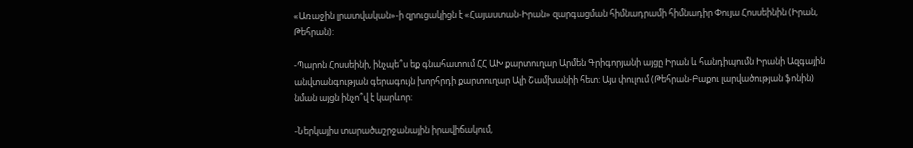«Առաջին լրատվական»-ի զրուցակիցն է «Հայաստան-Իրան» զարգացման հիմնադրամի հիմնադիր Փույա Հոսսեինին (Իրան, Թեհրան):

-Պարոն Հոսսեինի, ինչպե՞ս եք գնահատում ՀՀ ԱԽ քարտուղար Արմեն Գրիգորյանի այցը Իրան և հանդիպումն Իրանի Ազգային անվտանգության գերագույն խորհրդի քարտուղար Ալի Շամխանիի հետ: Այս փուլում (Թեհրան-Բաքու լարվածության ֆոնին) նման այցն ինչո՞վ է կարևոր:

-Ներկայիս տարածաշրջանային իրավիճակում,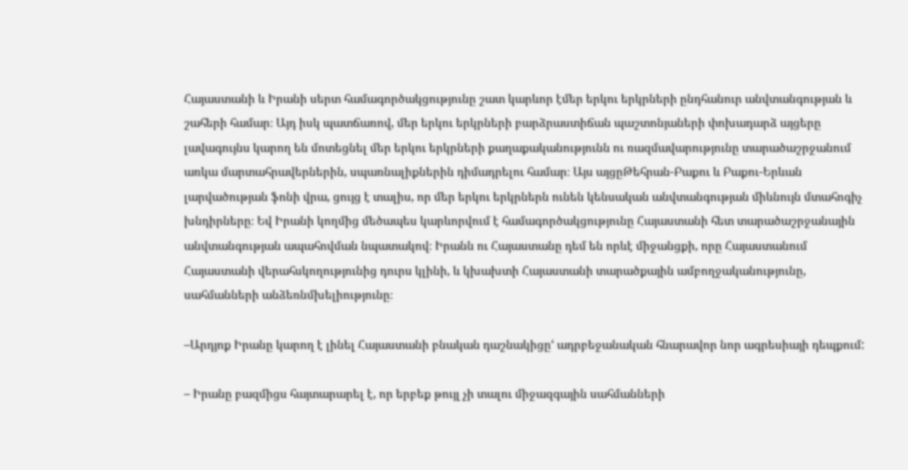Հայաստանի և Իրանի սերտ համագործակցությունը շատ կարևոր էմեր երկու երկրների ընդհանուր անվտանգության և շահերի համար։ Այդ իսկ պատճառով, մեր երկու երկրների բարձրաստիճան պաշտոնյաների փոխադարձ այցերը լավագույնս կարող են մոտեցնել մեր երկու երկրների քաղաքականությունն ու ռազմավարությունը տարածաշրջանում առկա մարտահրավերներին, սպառնալիքներին դիմադրելու համար։ Այս այցըԹեհրան-Բաքու և Բաքու-Երևան լարվածության ֆոնի վրա, ցույց է տալիս, որ մեր երկու երկրներն ունեն կենսական անվտանգության միևնույն մտահոգիչ խնդիրները։ Եվ Իրանի կողմից մեծապես կարևորվում է համագործակցությունը Հայաստանի հետ տարածաշրջանային անվտանգության ապահովման նպատակով։ Իրանն ու Հայաստանը դեմ են որևէ միջանցքի, որը Հայաստանում Հայաստանի վերահսկողությունից դուրս կլինի, և կխախտի Հայաստանի տարածքային ամբողջականությունը, սահմանների անձեռնմխելիությունը։

–Արդյոք Իրանը կարող է լինել Հայաստանի բնական դաշնակիցը‘ ադրբեջանական հնարավոր նոր ագրեսիայի դեպքում:

– Իրանը բազմիցս հայտարարել է, որ երբեք թույլ չի տալու միջազգային սահմանների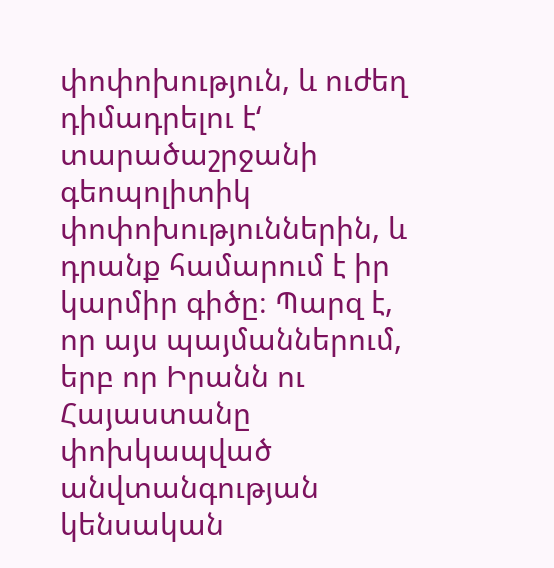փոփոխություն, և ուժեղ դիմադրելու է‘ տարածաշրջանի գեոպոլիտիկ փոփոխություններին, և դրանք համարում է իր կարմիր գիծը։ Պարզ է, որ այս պայմաններում, երբ որ Իրանն ու Հայաստանը փոխկապված անվտանգության կենսական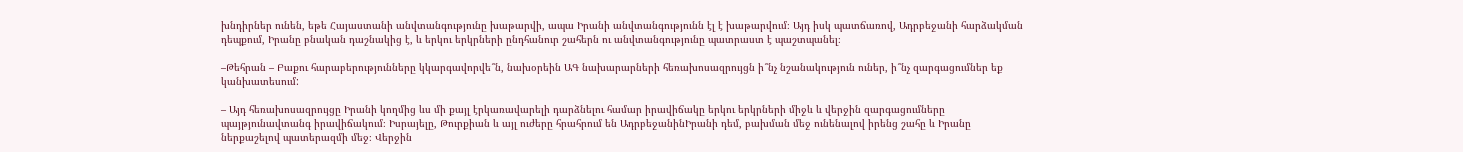խնդիրներ ունեն, եթե Հայաստանի անվտանգությունը խաթարվի, ապա Իրանի անվտանգությունն էլ է խաթարվում։ Այդ իսկ պատճառով, Ադրբեջանի հարձակման դեպքում, Իրանը բնական դաշնակից է, և երկու երկրների ընդհանուր շահերն ու անվտանգությունը պատրաստ է պաշտպանել։

–Թեհրան – Բաքու հարաբերությունները կկարգավորվե՞ն, նախօրեին ԱԳ նախարարների հեռախոսազրույցն ի՞նչ նշանակություն ուներ, ի՞նչ զարգացումներ եք կանխատեսում:

– Այդ հեռախոսազրույցը Իրանի կողմից ևս մի քայլ էրկառավարելի դարձնելու համար իրավիճակը երկու երկրների միջև և վերջին զարգացումները պայթյունավտանգ իրավիճակում։ Իսրայելը, Թուրքիան և այլ ուժերը հրահրում են ԱդրբեջանինԻրանի դեմ, բախման մեջ ունենալով իրենց շահը և Իրանը ներքաշելով պատերազմի մեջ։ Վերջին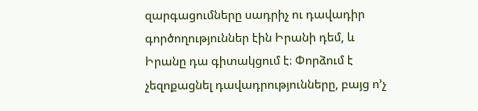զարգացումները սադրիչ ու դավադիր գործողություններ էին Իրանի դեմ, և Իրանը դա գիտակցում է։ Փորձում է չեզոքացնել դավադրությունները, բայց ո’չ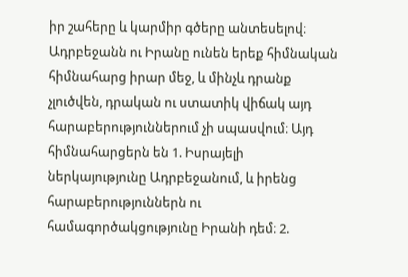իր շահերը և կարմիր գծերը անտեսելով։ Ադրբեջանն ու Իրանը ունեն երեք հիմնական հիմնահարց իրար մեջ, և մինչև դրանք չլուծվեն, դրական ու ստատիկ վիճակ այդ հարաբերություններում չի սպասվում։ Այդ հիմնահարցերն են 1. Իսրայելի ներկայությունը Ադրբեջանում, և իրենց հարաբերություններն ու համագործակցությունը Իրանի դեմ։ 2.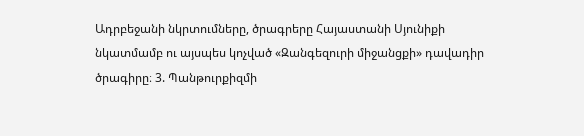Ադրբեջանի նկրտումները, ծրագրերը Հայաստանի Սյունիքի նկատմամբ ու այսպես կոչված «Զանգեզուրի միջանցքի» դավադիր ծրագիրը։ 3. Պանթուրքիզմի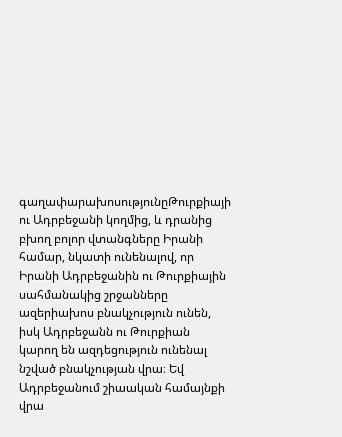գաղափարախոսությունըԹուրքիայի ու Ադրբեջանի կողմից, և դրանից բխող բոլոր վտանգները Իրանի համար, նկատի ունենալով, որ Իրանի Ադրբեջանին ու Թուրքիային սահմանակից շրջանները ազերիախոս բնակչություն ունեն, իսկ Ադրբեջանն ու Թուրքիան կարող են ազդեցություն ունենալ նշված բնակչության վրա։ Եվ Ադրբեջանում շիաական համայնքի վրա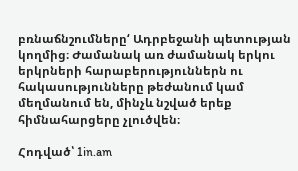բռնաճնշումները‘ Ադրբեջանի պետության կողմից։ Ժամանակ առ ժամանակ երկու երկրների հարաբերություններն ու հակասությունները թեժանում կամ մեղմանում են, մինչև նշված երեք հիմնահարցերը չլուծվեն։

Հոդված՝ 1in.am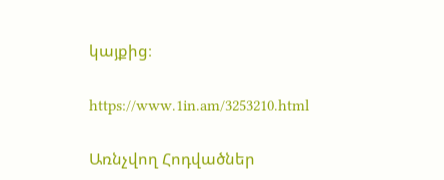կայքից։

https://www.1in.am/3253210.html

Առնչվող Հոդվածներ